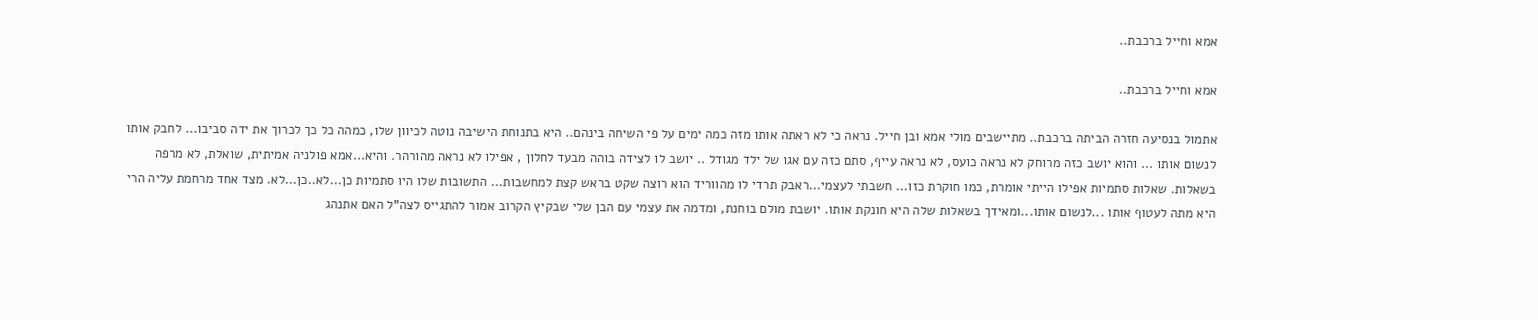אמא וחייל ברכבת..

אמא וחייל ברכבת..

אתמול בנסיעה חזרה הביתה ברכבת.. מתיישבים מולי אמא ובן חייל. נראה כי לא ראתה אותו מזה כמה ימים על פי השיחה בינהם.. היא בתנוחת הישיבה נוטה לכיוון שלו, כמהה כל כך לכרוך את ידה סביבו... לחבק אותו לנשום אותו ... והוא יושב כזה מרוחק לא נראה כועס, לא נראה עייף, סתם כזה עם אגו של ילד מגודל .. יושב לו לצידה בוהה מבעד לחלון , אפילו לא נראה מהורהר. והיא...אמא פולניה אמיתית, שואלת, לא מרפה בשאלות. שאלות סתמיות אפילו הייתי אומרת, כמו חוקרת כזו... חשבתי לעצמי...ראבק תרדי לו מהווריד הוא רוצה שקט בראש קצת למחשבות... התשובות שלו היו סתמיות כן...לא..כן...לא. מצד אחד מרחמת עליה הרי היא מתה לעטוף אותו ...לנשום אותו...ומאידך בשאלות שלה היא חונקת אותו. יושבת מולם בוחנת, ומדמה את עצמי עם הבן שלי שבקיץ הקרוב אמור להתגייס לצה"ל האם אתנהג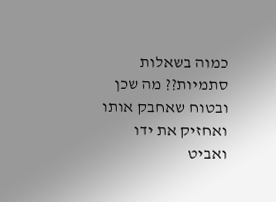כמוה בשאלות סתמיות?? מה שכן ובטוח שאחבק אותו ואחזיק את ידו ואביט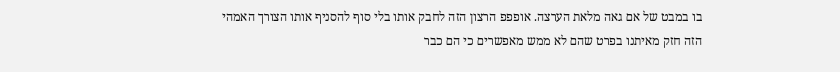בו במבט של אם גאה מלאת הערצה. אופפפ הרצון הזה לחבק אותו בלי סוף להסניף אותו הצורך האמהי הזה חזק מאיתנו בפרט שהם לא ממש מאפשרים כי הם כבר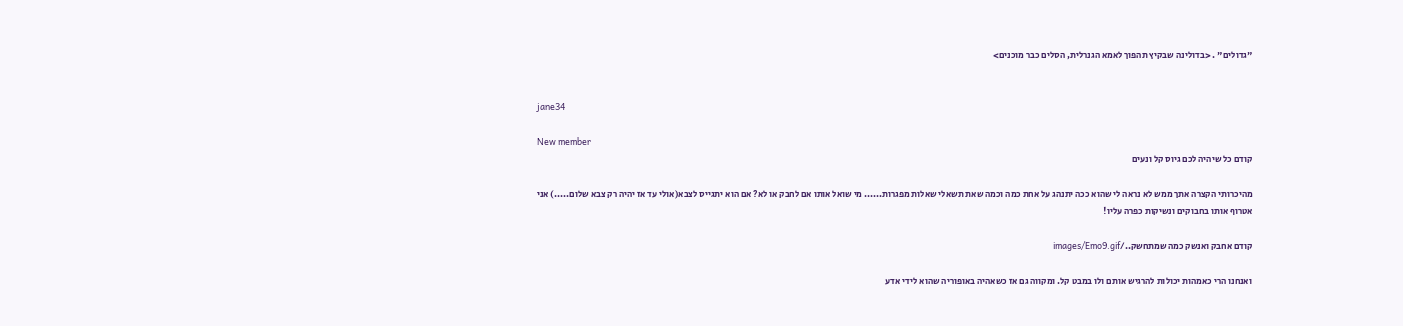"גדולים" . <בדולינה שבקיץ תהפוך לאמא הגנרלית, הסלים כבר מוכנים>


jane34

New member
קודם כל שיהיה לכם גיוס קל ונעים

מהיכרותי הקצרה אתך ממש לא נראה לי שהוא ככה יתנהג על אחת כמה וכמה שאת תשאלי שאלות מפגרות...... מי שואל אותו אם לחבק או לא? אם הוא יתגייס לצבא(אולי עד אז יהיה רק צבא שלום.....) אני אטרוף אותו בחבוקים ונשיקות כפרה עליו!

קודם אחבק ואנשק כמה שמתחשק../images/Emo9.gif

ואנחנו הרי כאמהות יכולות להרגיש אותם ולו במבט קל. ומקווה גם אז כשאהיה באופוריה שהוא לידי אדע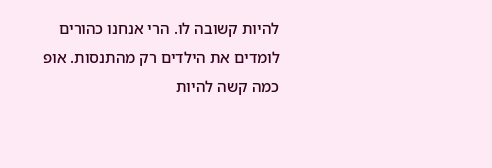להיות קשובה לו. הרי אנחנו כהורים לומדים את הילדים רק מהתנסות. אופ כמה קשה להיות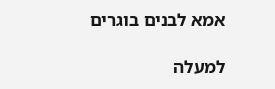אמא לבנים בוגרים

למעלה